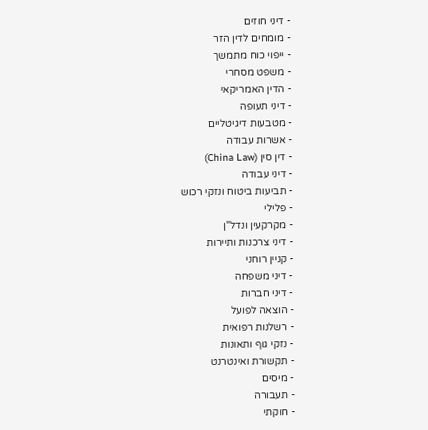- דיני חוזים
- מומחים לדין הזר
- ייפוי כוח מתמשך
- משפט מסחרי
- הדין האמריקאי
- דיני תעופה
- מטבעות דיגיטליים
- אשרות עבודה
- דין סין (China Law)
- דיני עבודה
- תביעות ביטוח ונזקי רכוש
- פלילי
- מקרקעין ונדל"ן
- דיני צרכנות ותיירות
- קניין רוחני
- דיני משפחה
- דיני חברות
- הוצאה לפועל
- רשלנות רפואית
- נזקי גוף ותאונות
- תקשורת ואינטרנט
- מיסים
- תעבורה
- חוקתי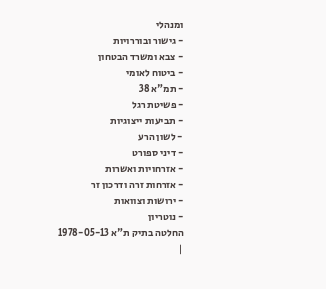ומנהלי
- גישור ובוררויות
- צבא ומשרד הבטחון
- ביטוח לאומי
- תמ"א 38
- פשיטת רגל
- תביעות ייצוגיות
- לשון הרע
- דיני ספורט
- אזרחויות ואשרות
- אזרחות זרה ודרכון זר
- ירושות וצוואות
- נוטריון
החלטה בתיק ת"א 1978-05-13
|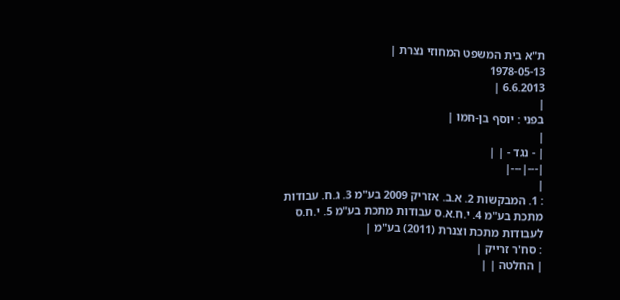ת"א בית המשפט המחוזי נצרת |
1978-05-13
6.6.2013 |
|
בפני : יוסף בן-חמו |
|
| - נגד - | |
|---|---|
|
: 1. המבקשות 2. א.ב. אזריק 2009 בע"מ 3. ג.ח. עבודות מתכת בע"מ 4. י.ח.א.ס עבודות מתכת בע"מ 5. י.ח.ס לעבודות מתכת וצנרת (2011) בע"מ |
: סח'ר זרייק |
| החלטה | |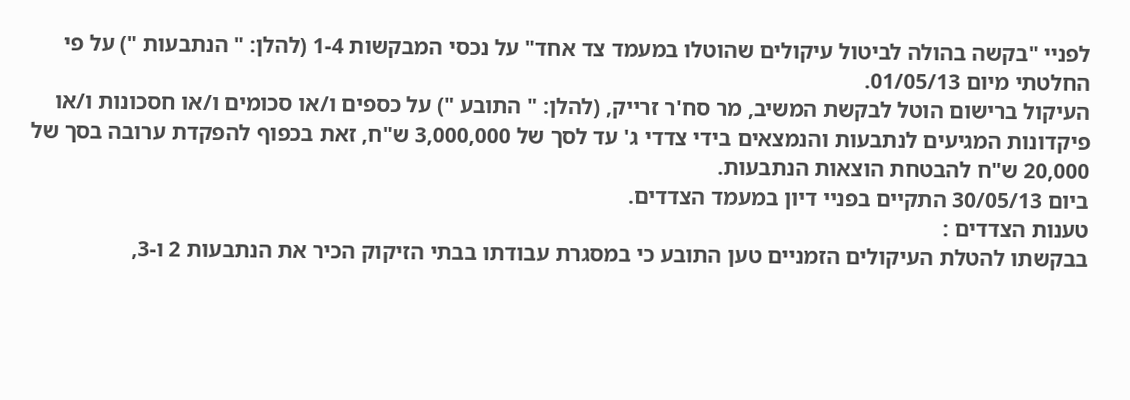לפניי "בקשה בהולה לביטול עיקולים שהוטלו במעמד צד אחד" על נכסי המבקשות 1-4 (להלן: " הנתבעות ") על פי החלטתי מיום 01/05/13.
העיקול ברישום הוטל לבקשת המשיב, מר סח'ר זרייק, (להלן: " התובע ") על כספים ו/או סכומים ו/או חסכונות ו/או פיקדונות המגיעים לנתבעות והנמצאים בידי צדדי ג' עד לסך של 3,000,000 ש"ח, זאת בכפוף להפקדת ערובה בסך של 20,000 ש"ח להבטחת הוצאות הנתבעות.
ביום 30/05/13 התקיים בפניי דיון במעמד הצדדים.
טענות הצדדים :
בבקשתו להטלת העיקולים הזמניים טען התובע כי במסגרת עבודתו בבתי הזיקוק הכיר את הנתבעות 2 ו-3,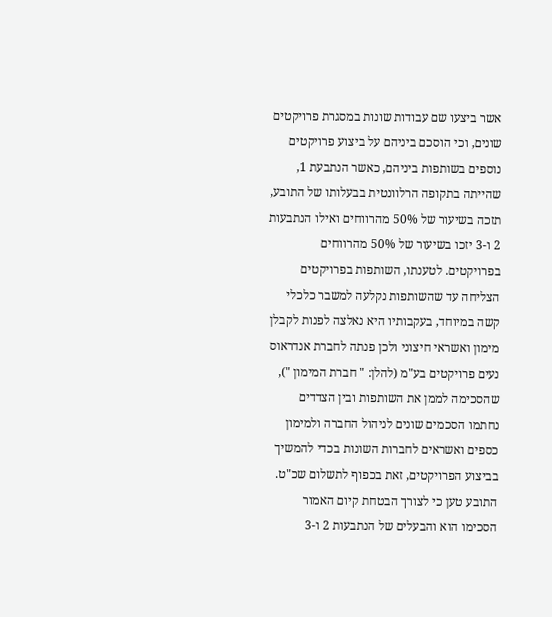אשר ביצעו שם עבודות שונות במסגרת פרויקטים שונים, וכי הוסכם ביניהם על ביצוע פרויקטים נוספים בשותפות ביניהם, כאשר הנתבעת 1, שהייתה בתקופה הרלוונטית בבעלותו של התובע, תזכה בשיעור של 50% מהרווחים ואילו הנתבעות 2 ו-3 יזכו בשיעור של 50% מהרווחים בפרויקטים. לטענתו, השותפות בפרויקטים הצליחה עד שהשותפות נקלעה למשבר כלכלי קשה במיוחד, בעקבותיו היא נאלצה לפנות לקבלן מימון ואשראי חיצוני ולכן פנתה לחברת אנדראוס נעים פרויקטים בע"מ (להלן: " חברת המימון "), שהסכימה לממן את השותפות ובין הצדדים נחתמו הסכמים שונים לניהול החברה ולמימון כספים ואשראים לחברות השונות בכדי להמשיך בביצוע הפרויקטים, זאת בכפוף לתשלום שכ"ט.
התובע טען כי לצורך הבטחת קיום האמור הסכימו הוא והבעלים של הנתבעות 2 ו-3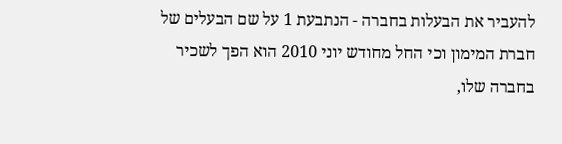להעביר את הבעלות בחברה - הנתבעת 1 על שם הבעלים של חברת המימון וכי החל מחודש יוני 2010 הוא הפך לשכיר בחברה שלו,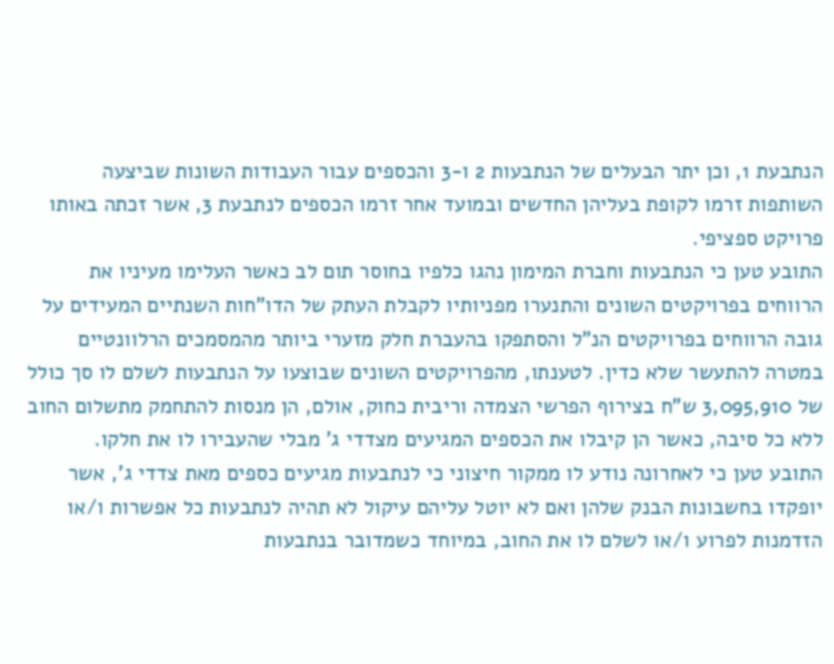הנתבעת 1, וכן יתר הבעלים של הנתבעות 2 ו-3 והכספים עבור העבודות השונות שביצעה השותפות זרמו לקופת בעליהן החדשים ובמועד אחר זרמו הכספים לנתבעת 3, אשר זכתה באותו פרויקט ספציפי.
התובע טען כי הנתבעות וחברת המימון נהגו כלפיו בחוסר תום לב כאשר העלימו מעיניו את הרווחים בפרויקטים השונים והתנערו מפניותיו לקבלת העתק של הדו"חות השנתיים המעידים על גובה הרווחים בפרויקטים הנ"ל והסתפקו בהעברת חלק מזערי ביותר מהמסמכים הרלוונטיים במטרה להתעשר שלא כדין. לטענתו, מהפרויקטים השונים שבוצעו על הנתבעות לשלם לו סך כולל של 3,095,910 ש"ח בצירוף הפרשי הצמדה וריבית כחוק, אולם, הן מנסות להתחמק מתשלום החוב ללא כל סיבה, כאשר הן קיבלו את הכספים המגיעים מצדדי ג' מבלי שהעבירו לו את חלקו.
התובע טען כי לאחרונה נודע לו ממקור חיצוני כי לנתבעות מגיעים כספים מאת צדדי ג', אשר יופקדו בחשבונות הבנק שלהן ואם לא יוטל עליהם עיקול לא תהיה לנתבעות כל אפשרות ו/או הזדמנות לפרוע ו/או לשלם לו את החוב, במיוחד כשמדובר בנתבעות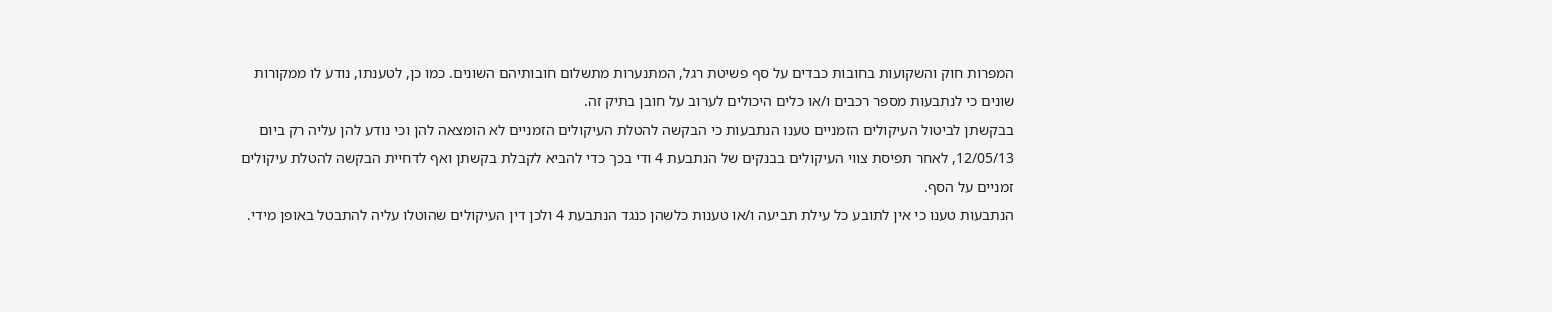המפרות חוק והשקועות בחובות כבדים על סף פשיטת רגל, המתנערות מתשלום חובותיהם השונים. כמו כן, לטענתו, נודע לו ממקורות שונים כי לנתבעות מספר רכבים ו/או כלים היכולים לערוב על חובן בתיק זה.
בבקשתן לביטול העיקולים הזמניים טענו הנתבעות כי הבקשה להטלת העיקולים הזמניים לא הומצאה להן וכי נודע להן עליה רק ביום 12/05/13, לאחר תפיסת צווי העיקולים בבנקים של הנתבעת 4 ודי בכך כדי להביא לקבלת בקשתן ואף לדחיית הבקשה להטלת עיקולים זמניים על הסף.
הנתבעות טענו כי אין לתובע כל עילת תביעה ו/או טענות כלשהן כנגד הנתבעת 4 ולכן דין העיקולים שהוטלו עליה להתבטל באופן מידי.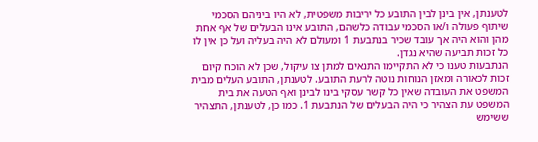לטענתן, אין בינן לבין התובע כל יריבות משפטית, לא היו ביניהם הסכמי שיתוף פעולה ו/או הסכמי עבודה כלשהם, התובע אינו הבעלים של אף אחת מהן והוא היה אך עובד שכיר בנתבעת 1 ומעולם לא היה בעליה ועל כן אין לו כל זכות תביעה שהיא נגדן.
הנתבעות טענו כי לא התקיימו התנאים למתן צו עיקול, שכן לא הוכח קיום זכות לכאורה ומאזן הנוחות נוטה לרעת התובע. לטענתן, התובע העלים מבית המשפט את העובדה שאין כל קשר עסקי בינו לבינן ואף הטעה את בית המשפט עת הצהיר כי היה הבעלים של הנתבעת 1. כמו כן, לטענתן, התצהיר ששימש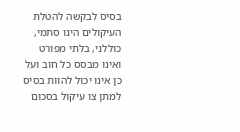בסיס לבקשה להטלת העיקולים הינו סתמי, כוללני, בלתי מפורט ואינו מבסס כל חוב ועל כן אינו יכול להוות בסיס למתן צו עיקול בסכום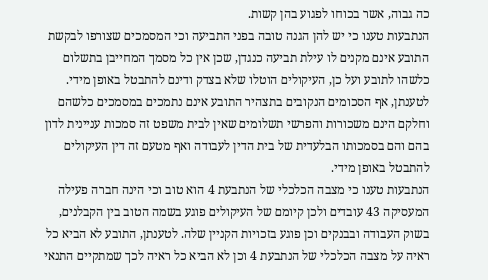כה גבוה, אשר בכוחו לפגוע בהן קשות.
הנתבעות טענו כי יש להן הגנה טובה בפני התביעה וכי המסמכים שצורפו לבקשת התובע אינם מקנים לו עילת תביעה כנגדן, שכן אין כל מסמך המחייבן בתשלום כלשהו לתובע ועל כן, העיקולים הוטלו שלא בצדק ודינם להתבטל באופן מידי. לטענתן, אף הסכומים הנקובים בתצהיר התובע אינם נתמכים במסמכים כלשהם וחלקם הינם משכורות והפרשי תשלומים שאין לבית משפט זה סמכות עניינית לדון בהם והם בסמכותו הבלעדית של בית הדין לעבודה ואף מטעם זה דין העיקולים להתבטל באופן מידי.
הנתבעות טענו כי מצבה הכלכלי של הנתבעת 4 הוא טוב וכי הינה חברה פעילה המעסיקה 43 עובדים ולכן קיומם של העיקולים פוגע בשמה הטוב בין הקבלנים, בשוק העבודה ובבנקים וכן פוגע בזכויות הקניין שלה. לטענתן, התובע לא הביא כל ראיה על מצבה הכלכלי של הנתבעת 4 וכן לא הביא כל ראיה לכך שמתקיים התנאי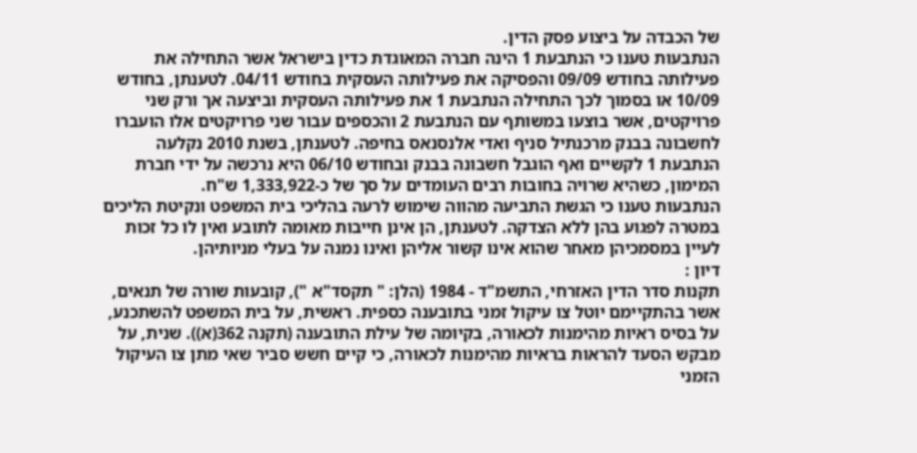של הכבדה על ביצוע פסק הדין.
הנתבעות טענו כי הנתבעת 1 הינה חברה המאוגדת כדין בישראל אשר התחילה את פעילותה בחודש 09/09 והפסיקה את פעילותה העסקית בחודש 04/11. לטענתן, בחודש 10/09 או בסמוך לכך התחילה הנתבעת 1 את פעילותה העסקית וביצעה אך ורק שני פרויקטים, אשר בוצעו במשותף עם הנתבעת 2 והכספים עבור שני פרויקטים אלו הועברו לחשבונה בבנק מרכנתיל סניף ואדי אלנסנאס בחיפה. לטענתן, בשנת 2010 נקלעה הנתבעת 1 לקשיים ואף הוגבל חשבונה בבנק ובחודש 06/10 היא נרכשה על ידי חברת המימון, כשהיא שרויה בחובות רבים העומדים על סך של כ-1,333,922 ש"ח.
הנתבעות טענו כי הגשת התביעה מהווה שימוש לרעה בהליכי בית המשפט ונקיטת הליכים במטרה לפגוע בהן ללא הצדקה. לטענתן, הן אינן חייבות מאומה לתובע ואין לו כל זכות לעיין במסמכיהן מאחר שהוא אינו קשור אליהן ואינו נמנה על בעלי מניותיהן.
דיון :
תקנות סדר הדין האזרחי, התשמ"ד - 1984 (הלן: " תקסד"א "), קובעות שורה של תנאים, אשר בהתקיימם יוטל צו עיקול זמני בתובענה כספית. ראשית, על בית המשפט להשתכנע, על בסיס ראיות מהימנות לכאורה, בקיומה של עילת התובענה (תקנה 362(א)). שנית, על מבקש הסעד להראות בראיות מהימנות לכאורה, כי קיים חשש סביר שאי מתן צו העיקול הזמני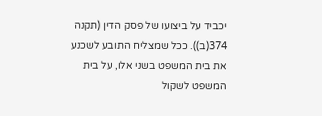יכביד על ביצועו של פסק הדין (תקנה 374(ב)). ככל שמצליח התובע לשכנע את בית המשפט בשני אלו, על בית המשפט לשקול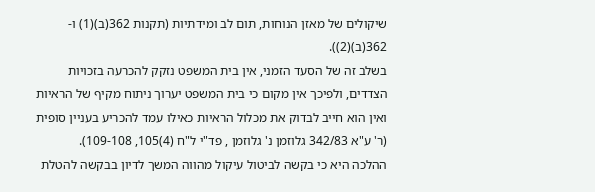שיקולים של מאזן הנוחות, תום לב ומידתיות (תקנות 362(ב)(1) ו- 362(ב)(2)).
בשלב זה של הסעד הזמני, אין בית המשפט נזקק להכרעה בזכויות הצדדים, ולפיכך אין מקום כי בית המשפט יערוך ניתוח מקיף של הראיות ואין הוא חייב לבדוק את מכלול הראיות כאילו עמד להכריע בעניין סופית (ר' ע"א 342/83 גלוזמן נ' גלוזמן , פד"י ל"ח (4)105, 109-108).
ההלכה היא כי בקשה לביטול עיקול מהווה המשך לדיון בבקשה להטלת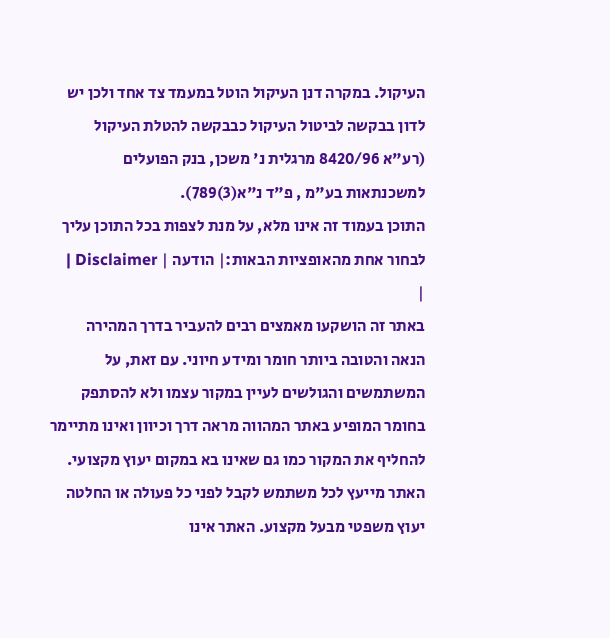העיקול. במקרה דנן העיקול הוטל במעמד צד אחד ולכן יש לדון בבקשה לביטול העיקול כבבקשה להטלת העיקול (רע"א 8420/96 מרגלית נ' משכן, בנק הפועלים למשכנתאות בע"מ , פ"ד נ"א(3)789).
התוכן בעמוד זה אינו מלא, על מנת לצפות בכל התוכן עליך לבחור אחת מהאופציות הבאות:| הודעה | Disclaimer |
|
באתר זה הושקעו מאמצים רבים להעביר בדרך המהירה הנאה והטובה ביותר חומר ומידע חיוני. עם זאת, על המשתמשים והגולשים לעיין במקור עצמו ולא להסתפק בחומר המופיע באתר המהווה מראה דרך וכיוון ואינו מתיימר להחליף את המקור כמו גם שאינו בא במקום יעוץ מקצועי. האתר מייעץ לכל משתמש לקבל לפני כל פעולה או החלטה יעוץ משפטי מבעל מקצוע. האתר אינו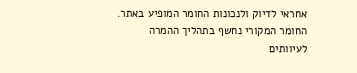אחראי לדיוק ולנכונות החומר המופיע באתר. החומר המקורי נחשף בתהליך ההמרה לעיוותים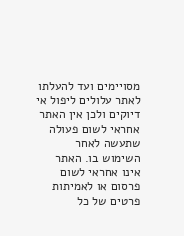מסויימים ועד להעלתו לאתר עלולים ליפול אי דיוקים ולכן אין האתר אחראי לשום פעולה שתעשה לאחר השימוש בו. האתר אינו אחראי לשום פרסום או לאמיתות פרטים של כל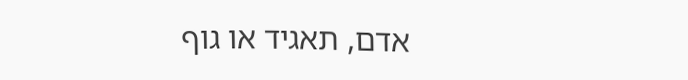אדם, תאגיד או גוף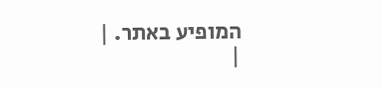המופיע באתר. |
|